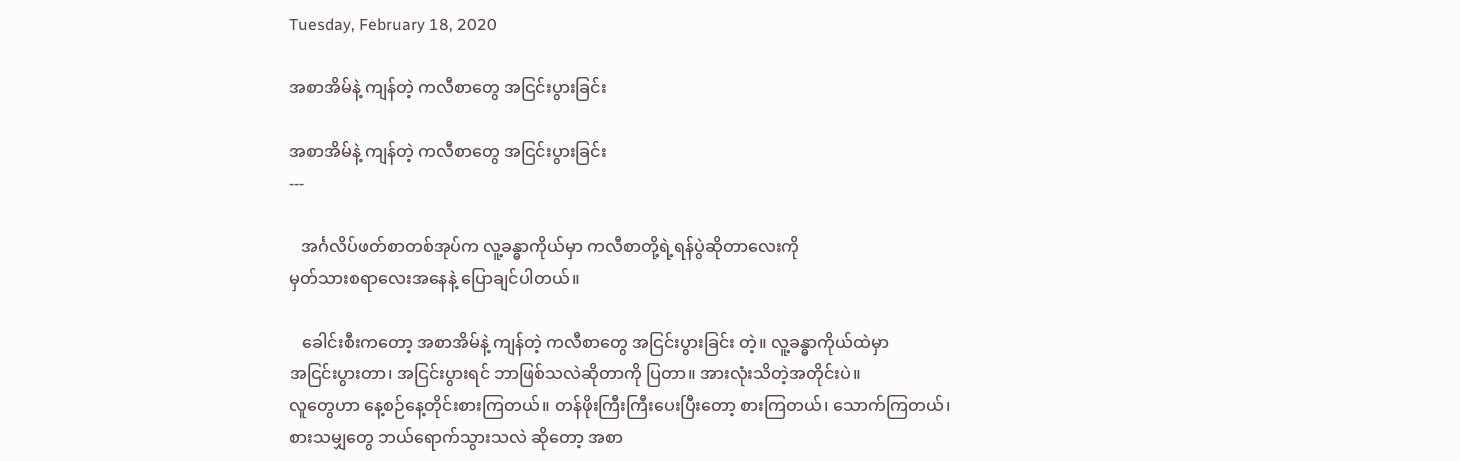Tuesday, February 18, 2020

အစာအိမ်နဲ့ ကျန်တဲ့ ကလီစာတွေ အငြင်းပွားခြင်း

အစာအိမ်နဲ့ ကျန်တဲ့ ကလီစာတွေ အငြင်းပွားခြင်း
---

   အင်္ဂလိပ်ဖတ်စာတစ်အုပ်က လူ့ခန္ဓာကိုယ်မှာ ကလီစာတို့ရဲ့ရန်ပွဲဆိုတာလေးကို
မှတ်သားစရာလေးအနေနဲ့ ပြောချင်ပါတယ်။

   ခေါင်းစီးကတော့ အစာအိမ်နဲ့ ကျန်တဲ့ ကလီစာတွေ အငြင်းပွားခြင်း တဲ့။ လူ့ခန္ဓာကိုယ်ထဲမှာ
အငြင်းပွားတာ၊ အငြင်းပွားရင် ဘာဖြစ်သလဲဆိုတာကို ပြတာ။ အားလုံးသိတဲ့အတိုင်းပဲ။
လူတွေဟာ နေ့စဉ်နေ့တိုင်းစားကြတယ်။ တန်ဖိုးကြီးကြီးပေးပြီးတော့ စားကြတယ်၊ သောက်ကြတယ်၊
စားသမျှတွေ ဘယ်ရောက်သွားသလဲ ဆိုတော့ အစာ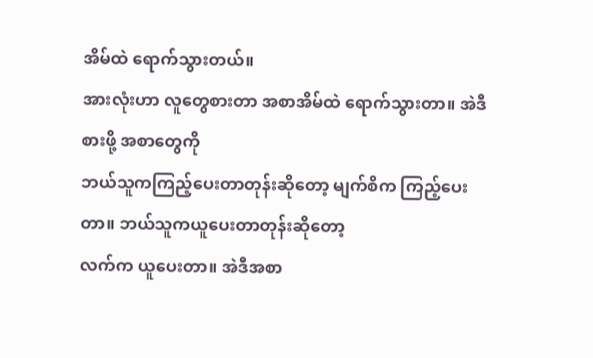အိမ်ထဲ ရောက်သွားတယ်။
အားလုံးဟာ လူတွေစားတာ အစာအိမ်ထဲ ရောက်သွားတာ။ အဲဒီစားဖို့ အစာတွေကို
ဘယ်သူကကြည့်ပေးတာတုန်းဆိုတော့ မျက်စိက ကြည့်ပေးတာ။ ဘယ်သူကယူပေးတာတုန်းဆိုတော့
လက်က ယူပေးတာ။ အဲဒီအစာ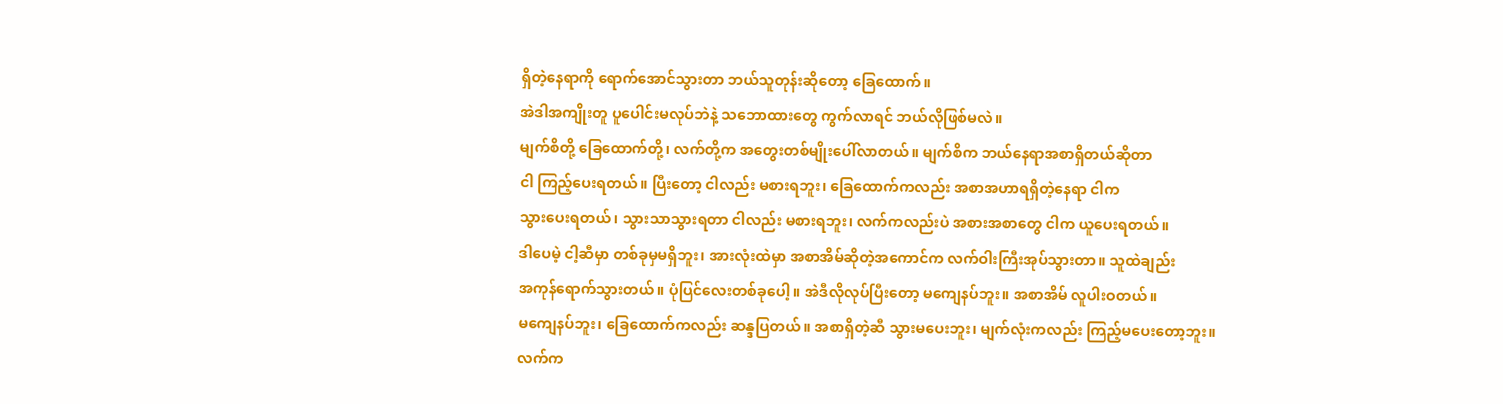ရှိတဲ့နေရာကို ရောက်အောင်သွားတာ ဘယ်သူတုန်းဆိုတော့ ခြေထောက်။
အဲဒါအကျိုးတူ ပူပေါင်းမလုပ်ဘဲနဲ့ သဘောထားတွေ ကွက်လာရင် ဘယ်လိုဖြစ်မလဲ။
မျက်စိတို့ ခြေထောက်တို့၊ လက်တို့က အတွေးတစ်မျိုးပေါ်လာတယ်။ မျက်စိက ဘယ်နေရာအစာရှိတယ်ဆိုတာ
ငါ ကြည့်ပေးရတယ်။ ပြီးတော့ ငါလည်း မစားရဘူး၊ ခြေထောက်ကလည်း အစာအဟာရရှိတဲ့နေရာ ငါက
သွားပေးရတယ်၊ သွားသာသွားရတာ ငါလည်း မစားရဘူး၊ လက်ကလည်းပဲ အစားအစာတွေ ငါက ယူပေးရတယ်။
ဒါပေမဲ့ ငါ့ဆီမှာ တစ်ခုမှမရှိဘူး၊ အားလုံးထဲမှာ အစာအိမ်ဆိုတဲ့အကောင်က လက်ဝါးကြီးအုပ်သွားတာ။ သူထဲချည်း
အကုန်ရောက်သွားတယ်။ ပုံပြင်လေးတစ်ခုပေါ့။ အဲဒီလိုလုပ်ပြီးတော့ မကျေနပ်ဘူး။ အစာအိမ် လူပါးဝတယ်။
မကျေနပ်ဘူး၊ ခြေထောက်ကလည်း ဆန္ဒပြတယ်။ အစာရှိတဲ့ဆီ သွားမပေးဘူး၊ မျက်လုံးကလည်း ကြည့်မပေးတော့ဘူး။
လက်က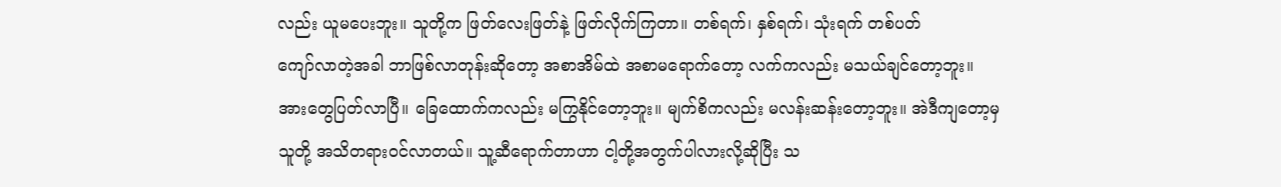လည်း ယူမပေးဘူး။ သူတို့က ဖြတ်လေးဖြတ်နဲ့ ဖြတ်လိုက်ကြတာ။ တစ်ရက်၊ နှစ်ရက်၊ သုံးရက် တစ်ပတ်
ကျော်လာတဲ့အခါ ဘာဖြစ်လာတုန်းဆိုတော့ အစာအိမ်ထဲ အစာမရောက်တော့ လက်ကလည်း မသယ်ချင်တော့ဘူး။
အားတွေပြတ်လာပြီ။ ခြေထောက်ကလည်း မကြွနိုင်တော့ဘူး။ မျက်စိကလည်း မလန်းဆန်းတော့ဘူး။ အဲဒီကျတော့မှ
သူတို့ အသိတရားဝင်လာတယ်။ သူ့ဆီရောက်တာဟာ ငါ့တို့အတွက်ပါလားလို့ဆိုပြီး သ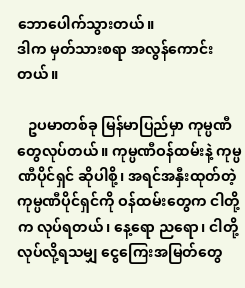ဘောပေါက်သွားတယ်။
ဒါက မှတ်သားစရာ အလွန်ကောင်းတယ်။

   ဥပမာတစ်ခု မြန်မာပြည်မှာ ကုမ္ပဏီတွေလုပ်တယ်။ ကုမ္ပဏီဝန်ထမ်းနဲ့ ကုမ္ပဏီပိုင်ရှင် ဆိုပါစို့၊ အရင်အနှီးထုတ်တဲ့
ကုမ္ပဏီပိုင်ရှင်ကို ဝန်ထမ်းတွေက ငါတို့က လုပ်ရတယ်၊ နေ့ရော ညရော၊ ငါတို့လုပ်လို့ရသမျှ ငွေကြေးအမြတ်တွေ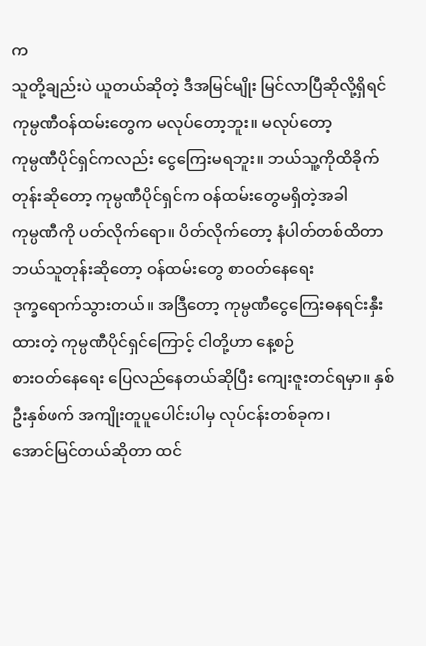က
သူတို့ချည်းပဲ ယူတယ်ဆိုတဲ့ ဒီအမြင်မျိုး မြင်လာပြီဆိုလို့ရှိရင် ကုမ္ပဏီဝန်ထမ်းတွေက မလုပ်တော့ဘူး။ မလုပ်တော့
ကုမ္ပဏီပိုင်ရှင်ကလည်း ငွေကြေးမရဘူး။ ဘယ်သူ့ကိုထိခိုက်တုန်းဆိုတော့ ကုမ္ပဏီပိုင်ရှင်က ဝန်ထမ်းတွေမရှိတဲ့အခါ
ကုမ္ပဏီကို ပတ်လိုက်ရော။ ပိတ်လိုက်တော့ နံပါတ်တစ်ထိတာ ဘယ်သူတုန်းဆိုတော့ ဝန်ထမ်းတွေ စာဝတ်နေရေး
ဒုက္ခရောက်သွားတယ်။ အဒြီတော့ ကုမ္ပဏီငွေကြေးဓနရင်းနှီးထားတဲ့ ကုမ္ပဏီပိုင်ရှင်ကြောင့် ငါတို့ဟာ နေ့စဉ်
စားဝတ်နေရေး ပြေလည်နေတယ်ဆိုပြီး ကျေးဇူးတင်ရမှာ။ နှစ်ဦးနှစ်ဖက် အကျိုးတူပူပေါင်းပါမှ လုပ်ငန်းတစ်ခုက၊
အောင်မြင်တယ်ဆိုတာ ထင်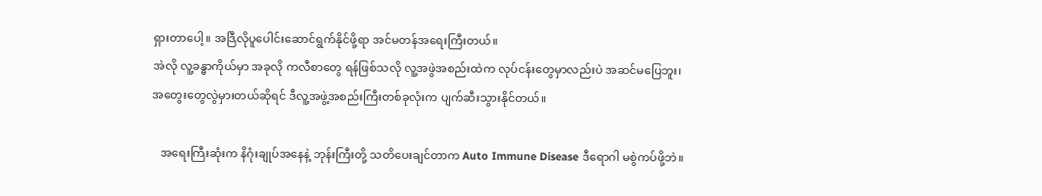ရှားတာပေါ့။ အဒြီလိုပူပေါင်းဆောင်ရွက်နိုင်ဖို့ရာ အင်မတန်အရေးကြီးတယ်။
အဲလို လူ့ခန္ဓာကိုယ်မှာ အခုလို ကလီစာတွေ ရန်ဖြစ်သလို လူ့အဖွဲအစည်းထဲက လုပ်ငန်းတွေမှာလည်းပဲ အဆင်မပြေဘူး၊
အတွေးတွေလွဲမှားတယ်ဆိုရင် ဒီလူ့အဖွဲ့အစည်းကြီးတစ်ခုလုံးက ပျက်ဆီးသွားနိုင်တယ်။

   အရေးကြီးဆုံးက နိဂုံးချုပ်အနေနဲ့ ဘုန်းကြီးတို့ သတိပေးချင်တာက Auto Immune Disease ဒီရောဂါ မစွဲကပ်ဖို့ဘဲ။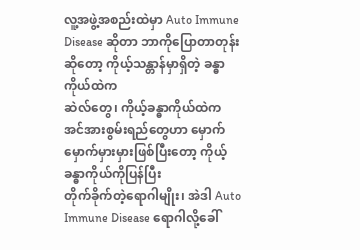လူ့အဖွဲ့အစည်းထဲမှာ Auto Immune Disease ဆိုတာ ဘာကိုပြောတာတုန်းဆိုတော့ ကိုယ့်သန္တာန်မှာရှိတဲ့ ခန္ဓာကိုယ်ထဲက
ဆဲလ်တွေ၊ ကိုယ့်ခန္ဓာကိုယ်ထဲက အင်အားစွမ်းရည်တွေဟာ မှောက်မှောက်မှားမှားဖြစ်ပြီးတော့ ကိုယ့်ခန္ဓာကိုယ်ကိုပြန်ပြီး
တိုက်ခိုက်တဲ့ရောဂါမျိုး၊ အဲဒါ Auto Immune Disease ရောဂါလို့ခေါ်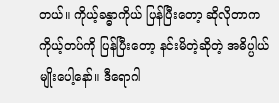တယ်။ ကိုယ့်ခန္ဓာကိုယ် ပြန်ပြီးတော့ ဆိုလိုတာက
ကိုယ့်တပ်ကို ပြန်ပြီးတော့ နင်းမိတဲ့ဆိုတဲ့ အဓိပ္ပါယ်မျိုးပေါ့နော်။ ဒီရောဂါ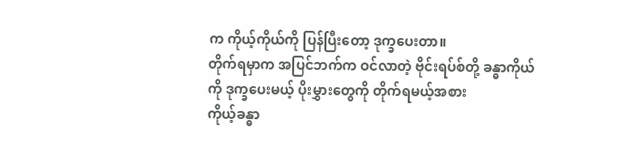က ကိုယ့်ကိုယ်ကို ပြန်ပြီးတော့ ဒုက္ခပေးတာ။
တိုက်ရမှာက အပြင်ဘက်က ဝင်လာတဲ့ ဗိုင်းရပ်စ်တို့ ခန္ဓာကိုယ်ကို ဒုက္ခပေးမယ့် ပိုးမွှားတွေကို တိုက်ရမယ့်အစား
ကိုယ့်ခန္ဓာ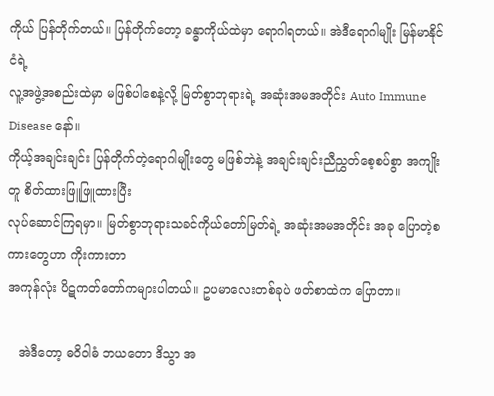ကိုယ် ပြန်တိုက်တယ်။ ပြန်တိုက်တော့ ခန္ဓာကိုယ်ထဲမှာ ရောဂါရတယ်။ အဲဒီရောဂါမျိုး မြန်မာနိုင်ငံရဲ့
လူ့အဖွဲ့အစည်းထဲမှာ မဖြစ်ပါစေနဲ့လို့ မြတ်စွာဘုရားရဲ့ အဆုံးအမအတိုင်း Auto Immune Disease နော်။
ကိုယ့်အချင်းချင်း ပြန်တိုက်တဲ့ရောဂါမျိုးတွေ မဖြစ်ဘဲနဲ့ အချင်းချင်းညီညွှတ်စေ့စပ်စွာ အကျိုးတူ စိတ်ထားဖြူဖြူထားပြီး
လုပ်ဆောင်ကြရမှာ။ မြတ်စွာဘုရားသခင်ကိုယ်တော်မြတ်ရဲ့ အဆုံးအမအတိုင်း အခု ပြောတဲ့စကားတွေဟာ ကိုးကားတာ
အကုန်လုံး ပိဋကတ်တော်ကများပါတယ်။ ဥပမာလေးတစ်ခုပဲ ဖတ်စာထဲက ပြောတာ။

   အဲဒီတော့ ဓဝိဝါဓံ ဘယတော ဒိသွာ အ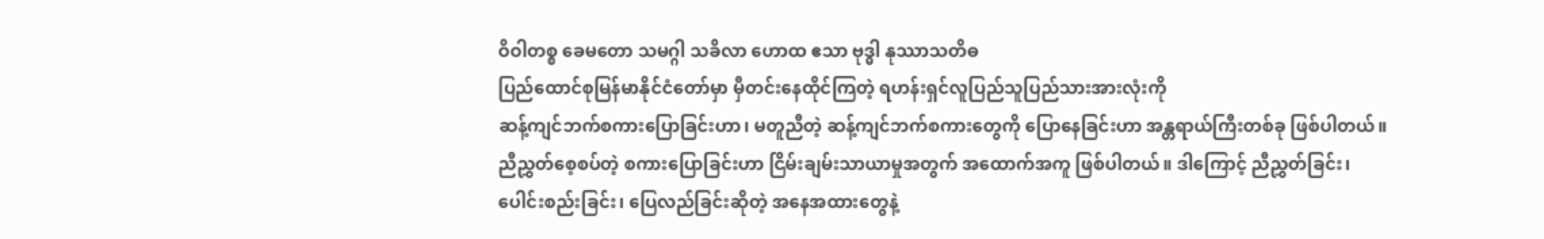ဝိဝါတစ္စ ခေမတော သမဂ္ဂါ သခိလာ ဟောထ ဧသာ ဗုဒ္ဓါ နုဿာသတိဓ
ပြည်ထောင်စုမြန်မာနိုင်ငံတော်မှာ မှီတင်းနေထိုင်ကြတဲ့ ရဟန်းရှင်လူပြည်သူပြည်သားအားလုံးကို
ဆန့်ကျင်ဘက်စကားပြောခြင်းဟာ၊ မတူညီတဲ့ ဆန့်ကျင်ဘက်စကားတွေကို ပြောနေခြင်းဟာ အန္တရာယ်ကြီးတစ်ခု ဖြစ်ပါတယ်။
ညီညွှတ်စေ့စပ်တဲ့ စကားပြောခြင်းဟာ ငြိမ်းချမ်းသာယာမှုအတွက် အထောက်အကူ ဖြစ်ပါတယ်။ ဒါကြောင့် ညီညွှတ်ခြင်း၊
ပေါင်းစည်းခြင်း၊ ပြေလည်ခြင်းဆိုတဲ့ အနေအထားတွေနဲ့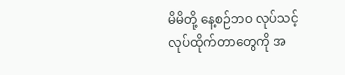မိမိတို့ နေ့စဉ်ဘဝ လုပ်သင့်လုပ်ထိုက်တာတွေကို အ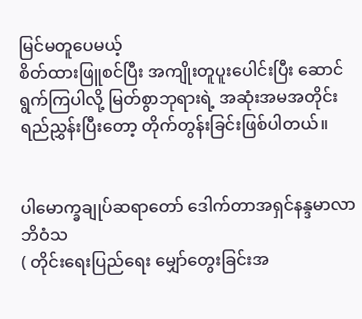မြင်မတူပေမယ့်
စိတ်ထားဖြူစင်ပြီး အကျိုးတူပူးပေါင်းပြီး ဆောင်ရွက်ကြပါလို့ မြတ်စွာဘုရားရဲ့ အဆုံးအမအတိုင်း
ရည်ညွှန်းပြီးတော့ တိုက်တွန်းခြင်းဖြစ်ပါတယ်။


ပါမောက္ခချုပ်ဆရာတော် ဒေါက်တာအရှင်နန္ဒမာလာဘိဝံသ
( တိုင်းရေးပြည်ရေး မျှော်တွေးခြင်းအ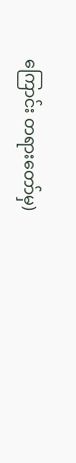ကြောင်း တရားတော်မှ)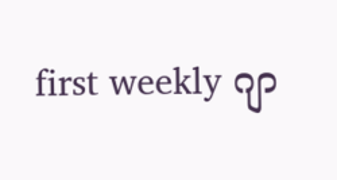first weekly ဂျာ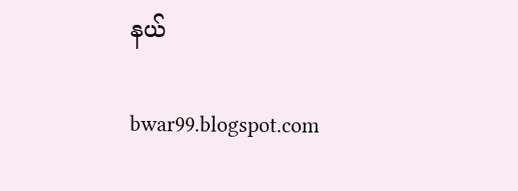နယ်

bwar99.blogspot.com